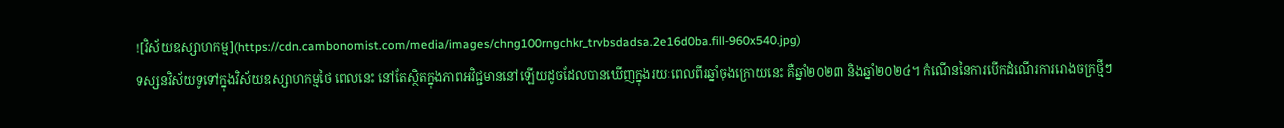![វិស័យឧស្សាហកម្ម](https://cdn.cambonomist.com/media/images/chng100rngchkr_trvbsdadsa.2e16d0ba.fill-960x540.jpg)
ទស្សនវិស័យទូទៅក្នុងវិស័យឧស្សាហកម្មថៃ ពេលនេះ នៅតែស្ថិតក្នុងភាពអវិជ្ជមាននៅឡើយដូចដែលបានឃើញក្នុងរយៈពេលពីរឆ្នាំចុងក្រោយនេះ គឺឆ្នាំ២០២៣ និងឆ្នាំ២០២៤។ កំណើននៃការបើកដំណើរការរោងចក្រថ្មីៗ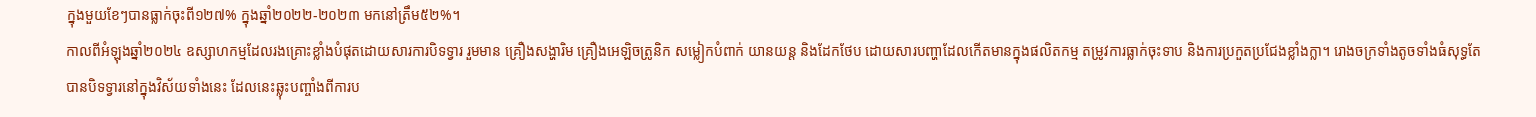ក្នុងមួយខែៗបានធ្លាក់ចុះពី១២៧% ក្នុងឆ្នាំ២០២២-២០២៣ មកនៅត្រឹម៥២%។
កាលពីអំឡុងឆ្នាំ២០២៤ ឧស្សាហកម្មដែលរងគ្រោះខ្លាំងបំផុតដោយសារការបិទទ្វារ រួមមាន គ្រឿងសង្ហារិម គ្រឿងអេឡិចត្រូនិក សម្លៀកបំពាក់ យានយន្ត និងដែកថែប ដោយសារបញ្ហាដែលកើតមានក្នុងផលិតកម្ម តម្រូវការធ្លាក់ចុះទាប និងការប្រកួតប្រជែងខ្លាំងក្លា។ រោងចក្រទាំងតូចទាំងធំសុទ្ធតែបានបិទទ្វារនៅក្នុងវិស័យទាំងនេះ ដែលនេះឆ្លុះបញ្ចាំងពីការប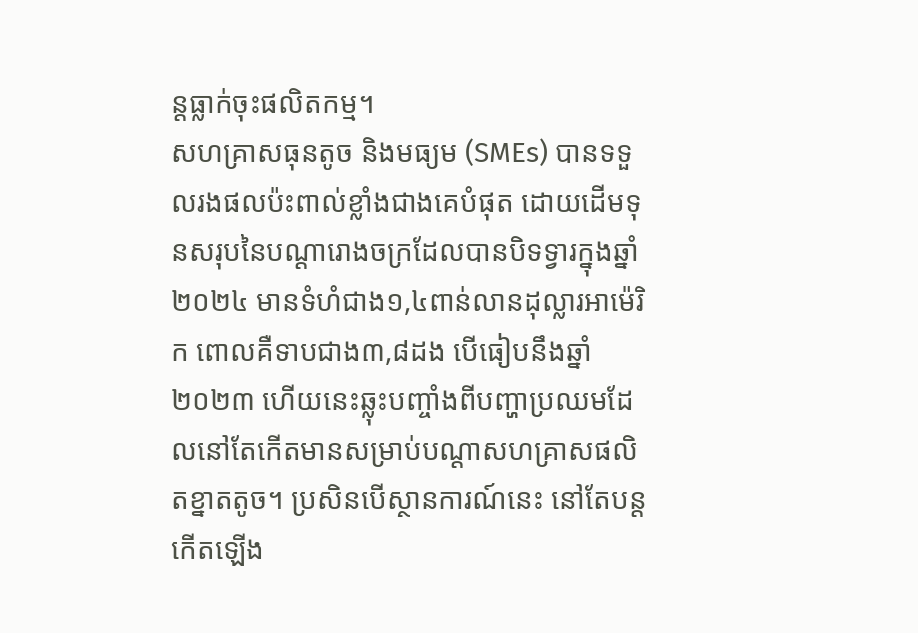ន្តធ្លាក់ចុះផលិតកម្ម។
សហគ្រាសធុនតូច និងមធ្យម (SMEs) បានទទួលរងផលប៉ះពាល់ខ្លាំងជាងគេបំផុត ដោយដើមទុនសរុបនៃបណ្ដារោងចក្រដែលបានបិទទ្វារក្នុងឆ្នាំ២០២៤ មានទំហំជាង១,៤ពាន់លានដុល្លារអាម៉េរិក ពោលគឺទាបជាង៣,៨ដង បើធៀបនឹងឆ្នាំ២០២៣ ហើយនេះឆ្លុះបញ្ចាំងពីបញ្ហាប្រឈមដែលនៅតែកើតមានសម្រាប់បណ្ដាសហគ្រាសផលិតខ្នាតតូច។ ប្រសិនបើស្ថានការណ៍នេះ នៅតែបន្តកើតឡើង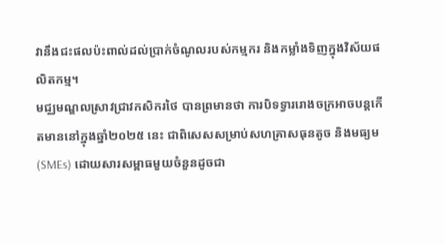វានឹងជះផលប៉ះពាល់ដល់ប្រាក់ចំណូលរបស់កម្មករ និងកម្លាំងទិញក្នុងវិស័យផលិតកម្ម។
មជ្ឈមណ្ឌលស្រាវជ្រាវកសិករថៃ បានព្រមានថា ការបិទទ្វាររោងចក្រអាចបន្តកើតមាននៅក្នុងឆ្នាំ២០២៥ នេះ ជាពិសេសសម្រាប់សហគ្រាសធុនតូច និងមធ្យម (SMEs) ដោយសារសម្ពាធមួយចំនួនដូចជា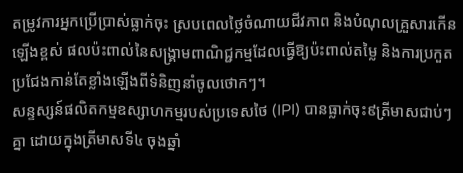តម្រូវការអ្នកប្រើប្រាស់ធ្លាក់ចុះ ស្របពេលថ្លៃចំណាយជីវភាព និងបំណុលគ្រួសារកើនឡើងខ្ពស់ ផលប៉ះពាល់នៃសង្គ្រាមពាណិជ្ជកម្មដែលធ្វើឱ្យប៉ះពាល់តម្លៃ និងការប្រកួតប្រជែងកាន់តែខ្លាំងឡើងពីទំនិញនាំចូលថោកៗ។
សន្ទស្សន៍ផលិតកម្មឧស្សាហកម្មរបស់ប្រទេសថៃ (IPI) បានធ្លាក់ចុះ៩ត្រីមាសជាប់ៗគ្នា ដោយក្នុងត្រីមាសទី៤ ចុងឆ្នាំ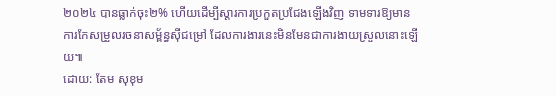២០២៤ បានធ្លាក់ចុះ២% ហើយដើម្បីស្ដារការប្រកួតប្រជែងឡើងវិញ ទាមទារឱ្យមានការកែសម្រួលរចនាសម្ព័ន្ធស៊ីជម្រៅ ដែលការងារនេះមិនមែនជាការងាយស្រួលនោះឡើយ៕
ដោយ: តែម សុខុម